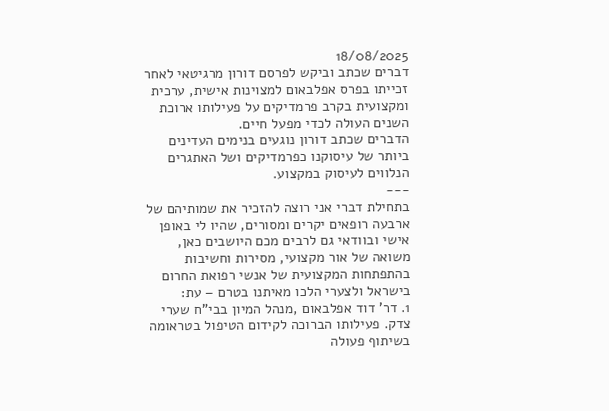18/08/2025
דברים שכתב וביקש לפרסם דורון מרגיטאי לאחר זכייתו בפרס אפלבאום למצוינות אישית, ערכית ומקצועית בקרב פרמדיקים על פעילותו ארוכת השנים העולה לכדי מפעל חיים.
הדברים שכתב דורון נוגעים בנימים העדינים ביותר של עיסוקנו כפרמדיקים ושל האתגרים הנלווים לעיסוק במקצוע.
---
בתחילת דברי אני רוצה להזכיר את שמותיהם של ארבעה רופאים יקרים ומסורים, שהיו לי באופן אישי ובוודאי גם לרבים מכם היושבים כאן, משואה של אור מקצועי, מסירות וחשיבות בהתפתחות המקצועית של אנשי רפואת החרום בישראל ולצערי הלכו מאיתנו בטרם – עת:
1. דר' דוד אפלבאום ,מנהל המיון בבי"ח שערי צדק. פעילותו הברוכה לקידום הטיפול בטראומה בשיתוף פעולה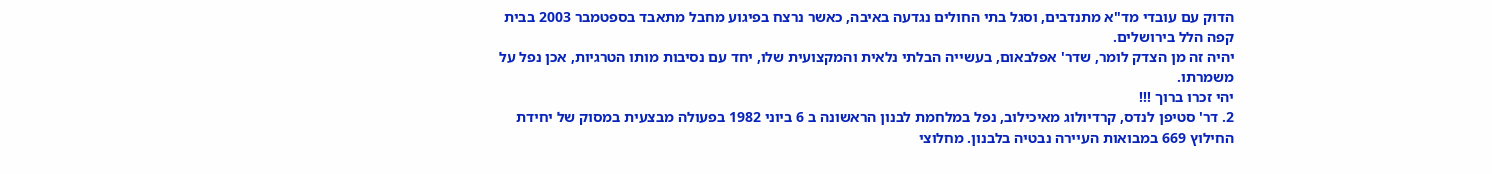הדוק עם עובדי מד"א מתנדבים, וסגל בתי החולים נגדעה באיבה, כאשר נרצח בפיגוע מחבל מתאבד בספטמבר 2003 בבית קפה הלל בירושלים.
יהיה זה מן הצדק לומר, שדר' אפלבאום, בעשייה הבלתי נלאית והמקצועית שלו, יחד עם נסיבות מותו הטרגיות, אכן נפל על משמרתו.
יהי זכרו ברוך !!!
2. דר' סטיפן לנדס, קרדיולוג מאיכילוב, נפל במלחמת לבנון הראשונה ב 6 ביוני 1982 בפעולה מבצעית במסוק של יחידת החילוץ 669 במבואות העיירה נבטיה בלבנון. מחלוצי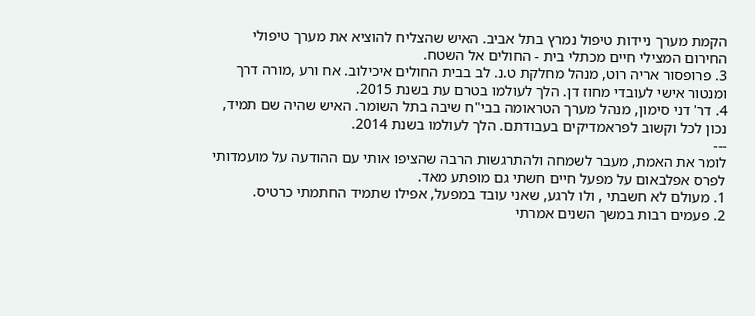הקמת מערך ניידות טיפול נמרץ בתל אביב. האיש שהצליח להוציא את מערך טיפולי החירום המצילי חיים מכתלי בית - החולים אל השטח.
3. פרופסור אריה רוט, מנהל מחלקת ט.נ. לב בבית החולים איכילוב. אח ורע ,מורה דרך ומנטור אישי לעובדי מחוז דן. הלך לעולמו בטרם עת בשנת 2015.
4. דר' דני סימון, מנהל מערך הטראומה בבי"ח שיבה בתל השומר. האיש שהיה שם תמיד, נכון לכל וקשוב לפראמדיקים בעבודתם. הלך לעולמו בשנת 2014.
---
לומר את האמת, מעבר לשמחה ולהתרגשות הרבה שהציפו אותי עם ההודעה על מועמדותי לפרס אפלבאום על מפעל חיים חשתי גם מופתע מאד.
1. מעולם לא חשבתי , ולו לרגע, שאני עובד במפעל, אפילו שתמיד החתמתי כרטיס.
2. פעמים רבות במשך השנים אמרתי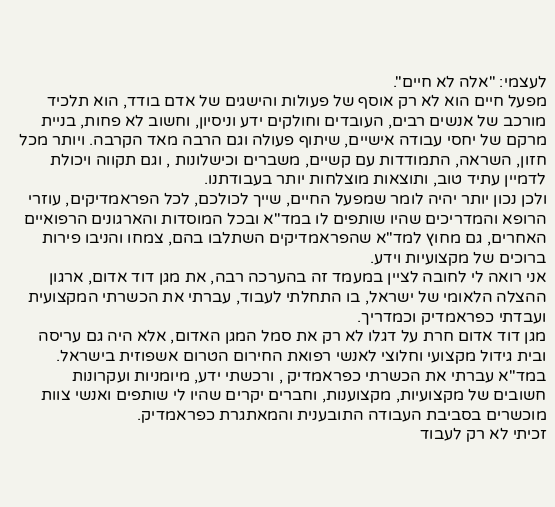לעצמי: "אלה לא חיים".
מפעל חיים הוא לא רק אוסף של פעולות והישגים של אדם בודד, הוא תלכיד מורכב של אנשים רבים, העובדים וחולקים ידע וניסיון, וחשוב לא פחות, בניית מרקם של יחסי עבודה אישיים, שיתוף פעולה וגם הרבה מאד הקרבה. ויותר מכל חזון, השראה, התמודדות עם קשיים, משברים וכישלונות , וגם תקווה ויכולת לדמיין עתיד טוב, ותוצאות מוצלחות יותר בעבודתנו.
ולכן נכון יותר יהיה לומר שמפעל החיים, שייך לכולכם, לכל הפראמדיקים, עוזרי הרופא והמדריכים שהיו שותפים לו במד"א ובכל המוסדות והארגונים הרפואיים האחרים, גם מחוץ למד"א שהפראמדיקים השתלבו בהם, צמחו והניבו פירות ברוכים של מקצועיות וידע.
אני רואה לי לחובה לציין במעמד זה בהערכה רבה, את מגן דוד אדום, ארגון ההצלה הלאומי של ישראל, בו התחלתי לעבוד, עברתי את הכשרתי המקצועית ועבדתי כפראמדיק וכמדריך.
מגן דוד אדום חרת על דגלו לא רק את סמל המגן האדום, אלא היה גם עריסה ובית גידול מקצועי וחלוצי לאנשי רפואת החירום הטרום אשפוזית בישראל.
במד"א עברתי את הכשרתי כפראמדיק , ורכשתי ידע, מיומניות ועקרונות חשובים של מקצועיות, מקצוענות, וחברים יקרים שהיו לי שותפים ואנשי צוות מוכשרים בסביבת העבודה התובענית והמאתגרת כפראמדיק.
זכיתי לא רק לעבוד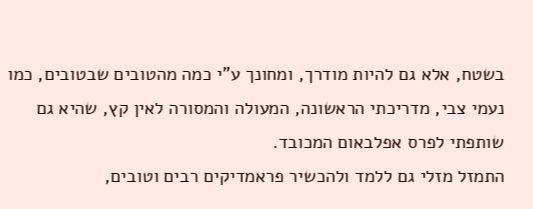בשטח, אלא גם להיות מודרך, ומחונך ע"י כמה מהטובים שבטובים, כמו נעמי צבי, מדריכתי הראשונה, המעולה והמסורה לאין קץ, שהיא גם שותפתי לפרס אפלבאום המכובד.
התמזל מזלי גם ללמד ולהכשיר פראמדיקים רבים וטובים,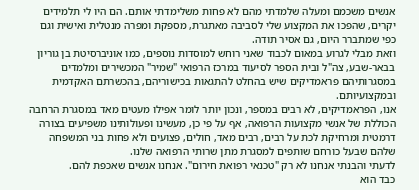אנשים משכמם ומעלה שלמדתי מהם לא פחות משלימדתי אותם. הם היו לי תלמידים יקרים, שהפכו את המקצוע שלי לסביבה מאתגרת, מספקת ומפרה מנטלית ואישית וגם
כפי שמתברר היום, גם אסיר תודה.
וזאת מבלי לגרוע במאום לכבוד שאני רוחש למוסדות נוספים, כמו אוניברסיטת בן גוריון בבאר-שבע, צה"ל ובית הספר לסיעוד במרכז הרפואי "שמיר" המכשירים ומלמדים במסגרותיהם פראמדיקים שיש בהחלט להתגאות בכישוריהם, בהכשרתם האקדמית ובמקצועיותם.
אנו, הפראמדיקים, לא רבים במספר, ונכון יותר לומר אפילו מעטים מאד במסגרת הרחבה הכוללת של אנשי מקצועות הרפואה, אף על פי כן, מעשינו ופעולותינו משפיעים בצורה דרמטית ומרחיקת לכת על רבים, רבים מאד, חולים, פצועים ולא פחות בני המשפחה שלהם שבעל כורחם שותפים למסגרת מתן שרותי הרפואה שלנו.
לדעתי והבנתי אנחנו לא רק "טכנאי רפואת חירום". אנחנו אנשים שאכפת להם.
כבד הוא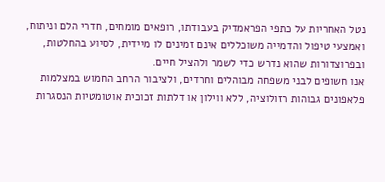נטל האחריות על כתפי הפראמדיק בעבודתו, רופאים מומחים, חדרי הלם וניתוח, ואמצעי טיפול והדמייה משוכללים אינם זמינים לו מיידית, לסיוע בהחלטות, ובפרוצדורות שהוא נדרש כדי לשמר ולהציל חיים.
אנו חשופים לבני משפחה מבוהלים וחרדים, ולציבור הרחב החמוש במצלמות
פלאפונים גבוהות רזולוציה, ללא ווילון או דלתות זכוכית אוטומטיות הנסגרות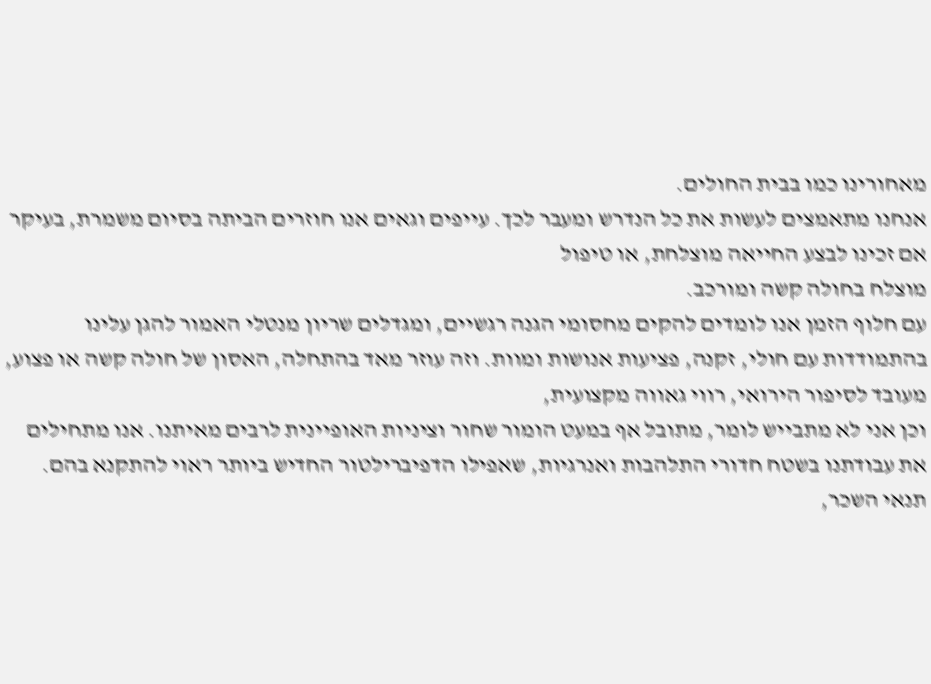מאחורינו כמו בבית החולים.
אנחנו מתאמצים לעשות את כל הנדרש ומעבר לכך. עייפים וגאים אנו חוזרים הביתה בסיום משמרת, בעיקר אם זכינו לבצע החייאה מוצלחת, או טיפול
מוצלח בחולה קשה ומורכב.
עם חלוף הזמן אנו לומדים להקים מחסומי הגנה רגשיים, ומגדלים שריון מנטלי האמור להגן עלינו בהתמודדות עם חולי, זקנה, פציעות אנושות ומוות. וזה עוזר מאד בהתחלה, האסון של חולה קשה או פצוע, מעובד לסיפור הירואי, רווי גאווה מקצועית,
וכן אני לא מתבייש לומר, מתובל אף במעט הומור שחור וציניות האופיינית לרבים מאיתנו. אנו מתחילים את עבודתנו בשטח חדורי התלהבות ואנרגיות, שאפילו הדפיברילטור החדיש ביותר ראוי להתקנא בהם.
תנאי השכר,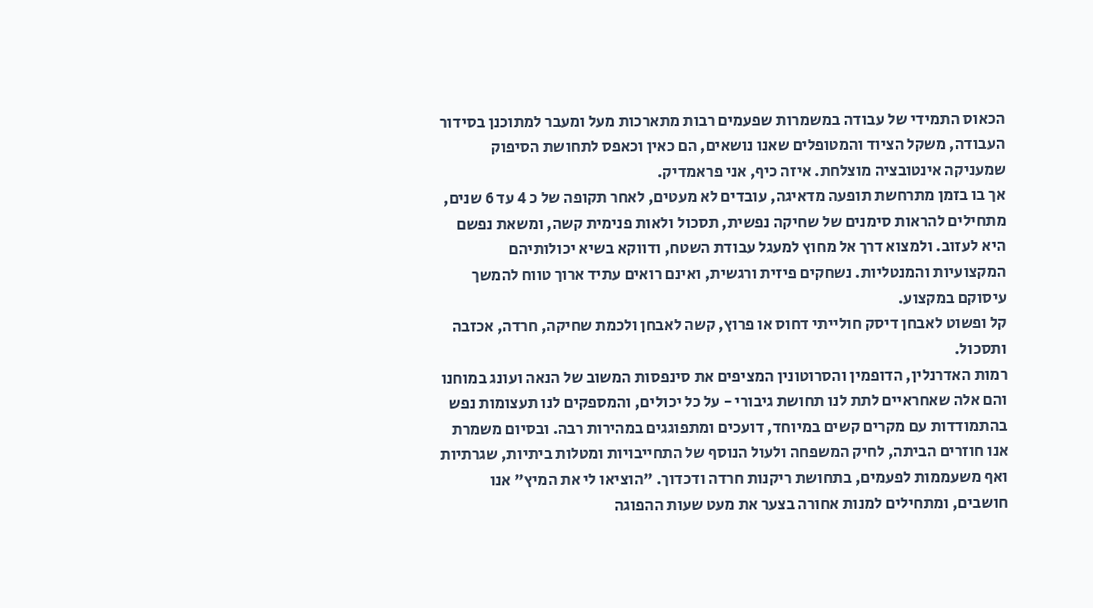הכאוס התמידי של עבודה במשמרות שפעמים רבות מתארכות מעל ומעבר למתוכנן בסידור העבודה, משקל הציוד והמטופלים שאנו נושאים, הם כאין וכאפס לתחושת הסיפוק שמעניקה אינטובציה מוצלחת. איזה כיף, אני פראמדיק.
אך בו בזמן מתרחשת תופעה מדאיגה, עובדים לא מעטים, לאחר תקופה של כ 4 עד 6 שנים, מתחילים להראות סימנים של שחיקה נפשית, תסכול ולאות פנימית קשה, ומשאת נפשם היא לעזוב. ולמצוא דרך אל מחוץ למעגל עבודת השטח, ודווקא בשיא יכולותיהם המקצועיות והמנטליות. נשחקים פיזית ורגשית, ואינם רואים עתיד ארוך טווח להמשך עיסוקם במקצוע.
קל ופשוט לאבחן דיסק חולייתי דחוס או פרוץ, קשה לאבחן ולכמת שחיקה, חרדה, אכזבה ותסכול.
רמות האדרנלין, הדופמין והסרוטונין המציפים את סינפסות המשוב של הנאה ועונג במוחנו והם אלה שאחראיים לתת לנו תחושת גיבורי - על כל יכולים, והמספקים לנו תעצומות נפש בהתמודדות עם מקרים קשים במיוחד, דועכים ומתפוגגים במהירות רבה. ובסיום משמרת אנו חוזרים הביתה, לחיק המשפחה ולעול הנוסף של התחייבויות ומטלות ביתיות, שגרתיות ואף משעממות לפעמים, בתחושת ריקנות חרדה ודכדוך. "הוציאו לי את המיץ" אנו חושבים, ומתחילים למנות אחורה בצער את מעט שעות ההפוגה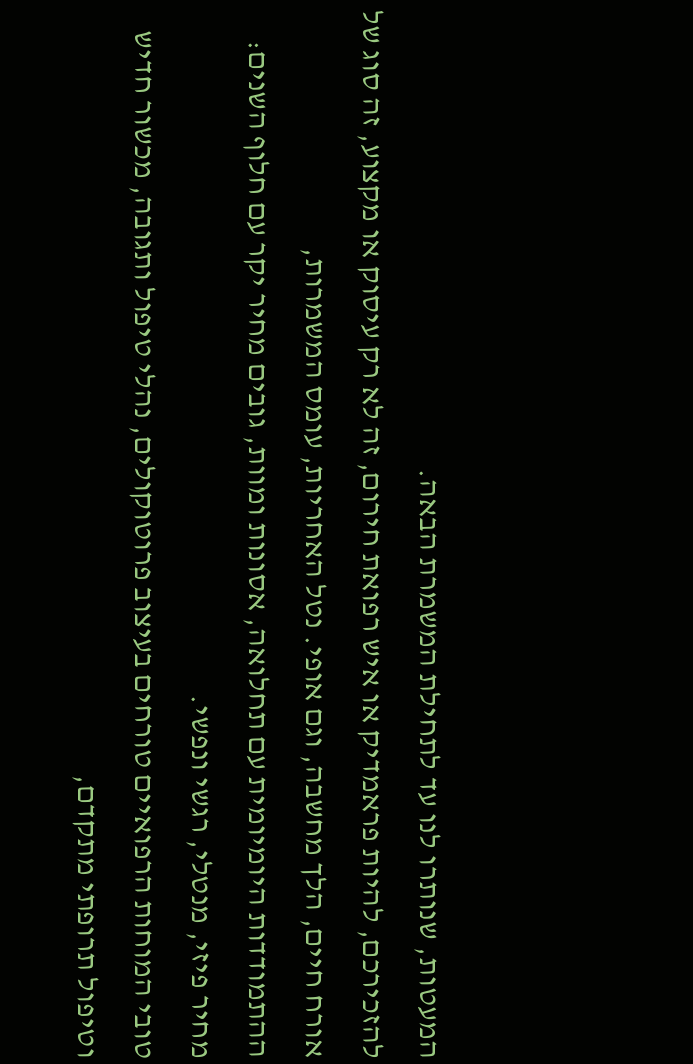המעטות, שנותרו לנו עד לתחילת המשמרת הבאה.
להזכירכם, להיות פראמדיק או איש רפואת חירום, זה לא רק עיסוק או מקצוע, זה סוג של אורח חיים, הלך מחשבה, וגם אופי. נטל האחריות, עומס המשמרות,
ההתמודדות היומיומית עם תחלואה, אסונות ומוות, גובים מחיר יקר עם חלוף השנים: מחיר פיזי, מנטלי, רגשי ונפשי.
טובי המוחות הרפואיים טורחים בעיצוב פרוטוקולים, נהלי טיפול ותגובה, מכשור חדיש וטיפול תרופתי מתקדם,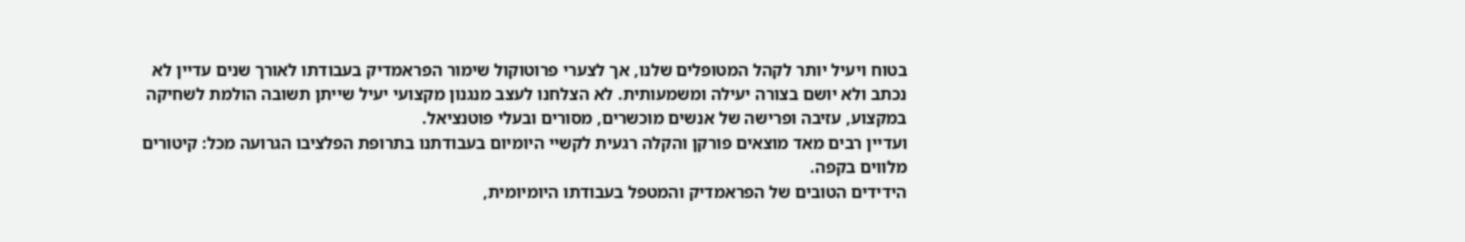בטוח ויעיל יותר לקהל המטופלים שלנו, אך לצערי פרוטוקול שימור הפראמדיק בעבודתו לאורך שנים עדיין לא נכתב ולא יושם בצורה יעילה ומשמעותית. לא הצלחנו לעצב מנגנון מקצועי יעיל שייתן תשובה הולמת לשחיקה במקצוע, עזיבה ופרישה של אנשים מוכשרים, מסורים ובעלי פוטנציאל.
ועדיין רבים מאד מוצאים פורקן והקלה רגעית לקשיי היומיום בעבודתנו בתרופת הפלציבו הגרועה מכל: קיטורים מלווים בקפה.
הידידים הטובים של הפראמדיק והמטפל בעבודתו היומיומית,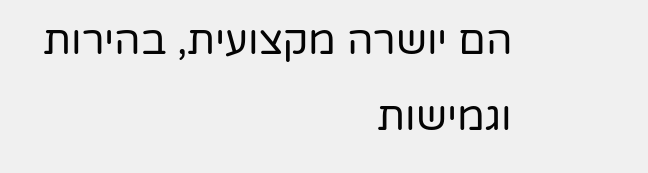הם יושרה מקצועית, בהירות וגמישות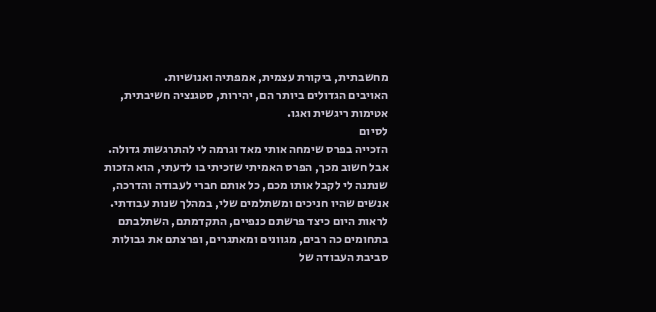מחשבתית, ביקורת עצמית, אמפתיה ואנושיות.
האויבים הגדולים ביותר הם, יהירות, סטגנציה חשיבתית, אטימות ריגשית ואגו.
לסיום
הזכייה בפרס שימחה אותי מאד וגרמה לי להתרגשות גדולה. אבל חשוב מכך, הפרס האמיתי שזכיתי בו לדעתי, הוא הזכות שנתנה לי לקבל אותו מכם, כל אותם חברי לעבודה והדרכה, אנשים שהיו חניכים ומשתלמים שלי, במהלך שנות עבודתי.
לראות היום כיצד פרשתם כנפיים, התקדמתם, השתלבתם בתחומים כה רבים, מגוונים ומאתגרים, ופרצתם את גבולות סביבת העבודה של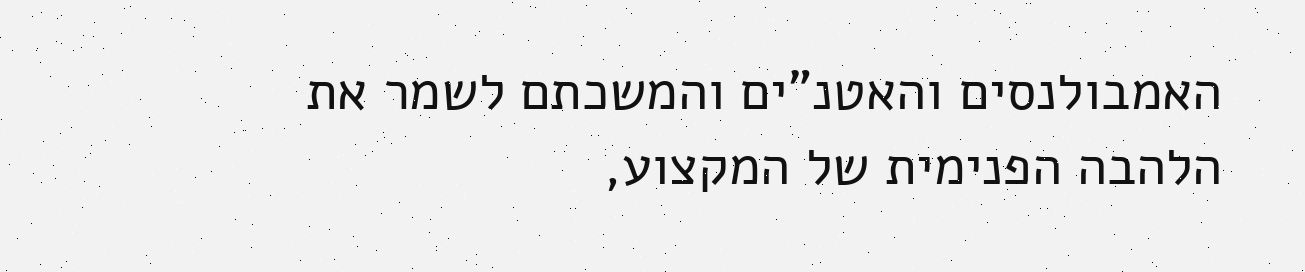האמבולנסים והאטנ"ים והמשכתם לשמר את הלהבה הפנימית של המקצוע,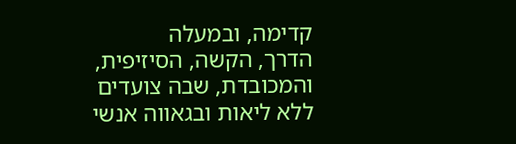קדימה, ובמעלה
הדרך, הקשה, הסיזיפית, והמכובדת, שבה צועדים ללא ליאות ובגאווה אנשי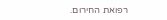רפואת החירום.